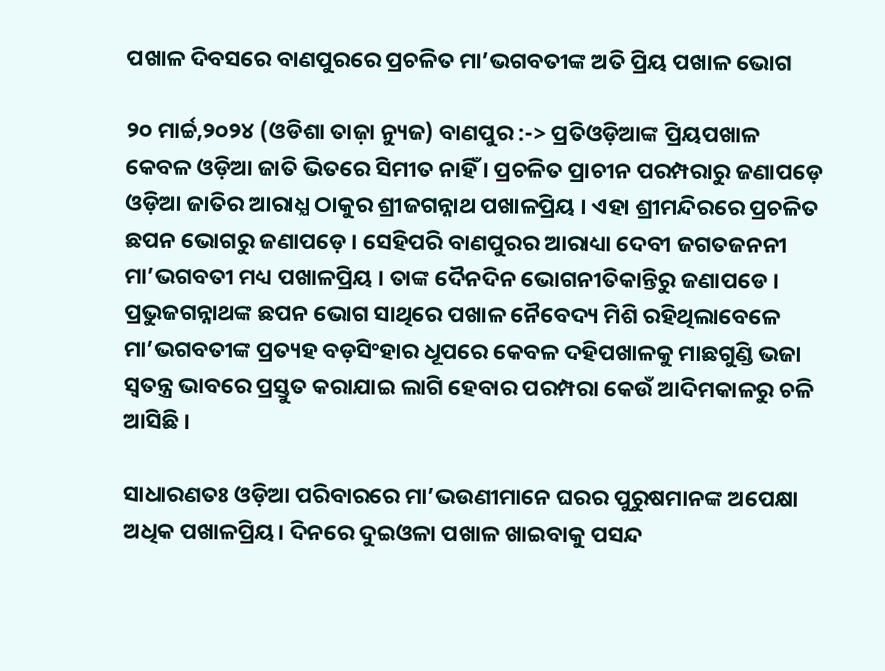ପଖାଳ ଦିବସରେ ବାଣପୁରରେ ପ୍ରଚଳିତ ମା’ଭଗବତୀଙ୍କ ଅତି ପ୍ରିୟ ପଖାଳ ଭୋଗ

୨୦ ମାର୍ଚ୍ଚ,୨୦୨୪ (ଓଡିଶା ତାଜ଼ା ନ୍ୟୁଜ) ବାଣପୁର :-> ପ୍ରତିଓଡ଼ିଆଙ୍କ ପ୍ରିୟପଖାଳ କେବଳ ଓଡ଼ିଆ ଜାତି ଭିତରେ ସିମୀତ ନାହିଁ । ପ୍ରଚଳିତ ପ୍ରାଚୀନ ପରମ୍ପରାରୁ ଜଣାପଡ଼େ ଓଡ଼ିଆ ଜାତିର ଆରାଧ୍ଯ ଠାକୁର ଶ୍ରୀଜଗନ୍ନାଥ ପଖାଳପ୍ରିୟ । ଏହା ଶ୍ରୀମନ୍ଦିରରେ ପ୍ରଚଳିତ ଛପନ ଭୋଗରୁ ଜଣାପଡ଼େ । ସେହିପରି ବାଣପୁରର ଆରାଧ୍ୟା ଦେବୀ ଜଗତଜନନୀ ମା’ଭଗବତୀ ମଧ୍ୟ ପଖାଳପ୍ରିୟ । ତାଙ୍କ ଦୈନଦିନ ଭୋଗନୀତିକାନ୍ତିରୁ ଜଣାପଡେ । ପ୍ରଭୁଜଗନ୍ନାଥଙ୍କ ଛପନ ଭୋଗ ସାଥିରେ ପଖାଳ ନୈବେଦ୍ୟ ମିଶି ରହିଥିଲାବେଳେ ମା’ଭଗବତୀଙ୍କ ପ୍ରତ୍ୟହ ବଡ଼ସିଂହାର ଧୂପରେ କେବଳ ଦହିପଖାଳକୁ ମାଛଗୁଣ୍ଡି ଭଜା ସ୍ଵତନ୍ତ୍ର ଭାବରେ ପ୍ରସ୍ତୁତ କରାଯାଇ ଲାଗି ହେବାର ପରମ୍ପରା କେଉଁ ଆଦିମକାଳରୁ ଚଳି ଆସିଛି ।

ସାଧାରଣତଃ ଓଡ଼ିଆ ପରିବାରରେ ମା’ଭଉଣୀମାନେ ଘରର ପୁରୁଷମାନଙ୍କ ଅପେକ୍ଷା ଅଧିକ ପଖାଳପ୍ରିୟ। ଦିନରେ ଦୁଇଓଳା ପଖାଳ ଖାଇବାକୁ ପସନ୍ଦ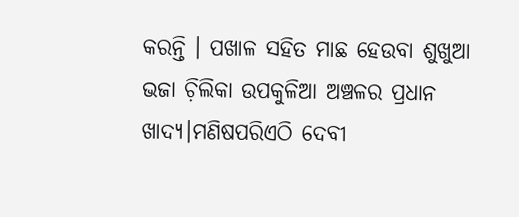କରନ୍ତି । ପଖାଳ ସହିତ ମାଛ ହେଉବା ଶୁଖୁଆ ଭଜା ଚ଼ିଲିକା ଉପକୁଳିଆ ଅଞ୍ଚଳର ପ୍ରଧାନ ଖାଦ୍ୟ।ମଣିଷପରିଏଠି ଦେବୀ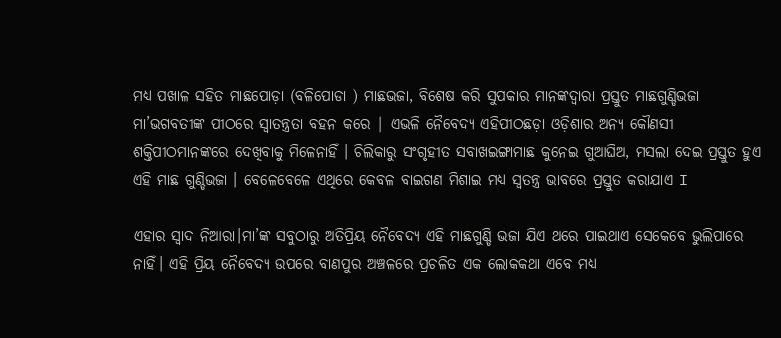ମଧ୍ୟ ପଖାଳ ସହିତ ମାଛପୋଡ଼ା (ବଳିପୋଡା ) ମାଛଭଜା, ବିଶେଷ କରି ସୁପକାର ମାନଙ୍କଦ୍ଵାରା ପ୍ରସ୍ତୁତ ମାଛଗୁଣ୍ଡିଭଜା ମା’ଭଗବତୀଙ୍କ ପୀଠରେ ସ୍ୱାତନ୍ତ୍ରତା ବହନ କରେ | ଏଭଳି ନୈବେଦ୍ୟ ଏହିପୀଠଛଡ଼ା ଓଡ଼ିଶାର ଅନ୍ୟ କୌଣସୀ ଶକ୍ତିପୀଠମାନଙ୍କରେ ଦେଖିବାକୁ ମିଳେନାହିଁ । ଚିଲିକାରୁ ସଂଗୃହୀତ ସବାଖଇଙ୍ଗାମାଛ କୁନେଇ ଗୁଆଘିଅ, ମସଲା ଦେଇ ପ୍ରସ୍ତୁତ ହୁଏ ଏହି ମାଛ ଗୁଣ୍ଡିଭଜା । ବେଳେବେଳେ ଏଥିରେ କେବଳ ବାଇଗଣ ମିଶାଇ ମଧ୍ୟ ସ୍ୱତନ୍ତ୍ର ଭାବରେ ପ୍ରସ୍ତୁତ କରାଯାଏ I

ଏହାର ସ୍ଵାଦ ନିଆରା।ମା’ଙ୍କ ସବୁଠାରୁ ଅତିପ୍ରିୟ ନୈବେଦ୍ୟ ଏହି ମାଛଗୁଣ୍ଡି ଭଜା ଯିଏ ଥରେ ପାଇଥାଏ ସେକେବେ ଭୁଲିପାରେ ନାହିଁ। ଏହି ପ୍ରିୟ ନୈବେଦ୍ୟ ଉପରେ ବାଣପୁର ଅଞ୍ଚଳରେ ପ୍ରଚଳିତ ଏକ ଲୋକକଥା ଏବେ ମଧ୍ୟ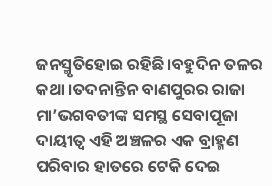ଜନସ୍ମୃତିହୋଇ ରହିଛି।ବହୁଦିନ ତଳର କଥା ।ତଦନାନ୍ତିନ ବାଣପୁରର ରାଜା ମା’ଭଗବତୀଙ୍କ ସମସ୍ଥ ସେବାପୂଜା ଦାୟୀତ୍ୱ ଏହି ଅଞ୍ଚଳର ଏକ ବ୍ରାହ୍ମଣ ପରିବାର ହାତରେ ଟେକି ଦେଇ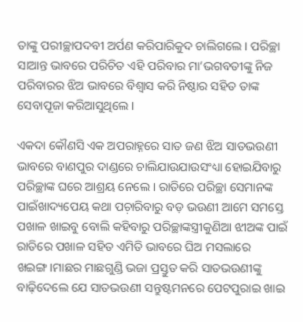ତାଙ୍କୁ ପରୀଚ୍ଛାପଦବୀ ଅର୍ପଣ କରିପାରିକୁଦ ଚାଲିଗଲେ । ପରିଚ୍ଛା ସାଆନ୍ତ ଭାବରେ ପରିଚିତ ଏହି ପରିବାର ମା’ଭଗବତୀଙ୍କୁ ନିଜ ପରିବାରର ଝିଅ ଭାବରେ ବିଶ୍ୱାସ କରି ନିଷ୍ଠାର ସହିତ ତାଙ୍କ ସେବାପୂଜା କରିଆସୁଥିଲେ ।

ଏକଦା କୌଣସି ଏକ ଅପରାହ୍ନରେ ସାତ ଜଣ ଝିଅ ସାତଭଉଣୀ ଭାବରେ ବାଣପୁର ଦାଣ୍ଡରେ ଚାଲିଯାଉଯାଉସଂଧ୍ୟା ହୋଇଯିବାରୁ ପରିଚ୍ଛାଙ୍କ ଘରେ ଆଶ୍ରୟ ନେଲେ । ରାତିରେ ପରିଚ୍ଛା ସେମାନଙ୍କ ପାଇଁଖାଦ୍ୟପେୟ କଥା ପଚ଼ାରିବାରୁ ବଡ଼ ଭଉଣୀ ଆମେ ସମସ୍ତେ ପଖାଳ ଖାଇବୁ ବୋଲି କହିବାରୁ ପରିଚ୍ଛାଙ୍କସ୍ତ୍ରୀକୁଣିଆ ଝୀଅଙ୍କ ପାଇଁ ରାତିରେ ପଖାଳ ସହିତ ଏମିତି ଭାବରେ ଘିଅ ମସଲାରେ ଖଇଙ୍ଗ।ମାଛର ମାଛଗୁଣ୍ଡି ଭଜା ପ୍ରସ୍ତୁତ କରି ସାତଭଉଣୀଙ୍କୁ ବାଢ଼ିଦେଲେ ଯେ ସାତଭଉଣୀ ସନ୍ତୁଷ୍ଟମନରେ ପେଟପୁରାଇ ଖାଇ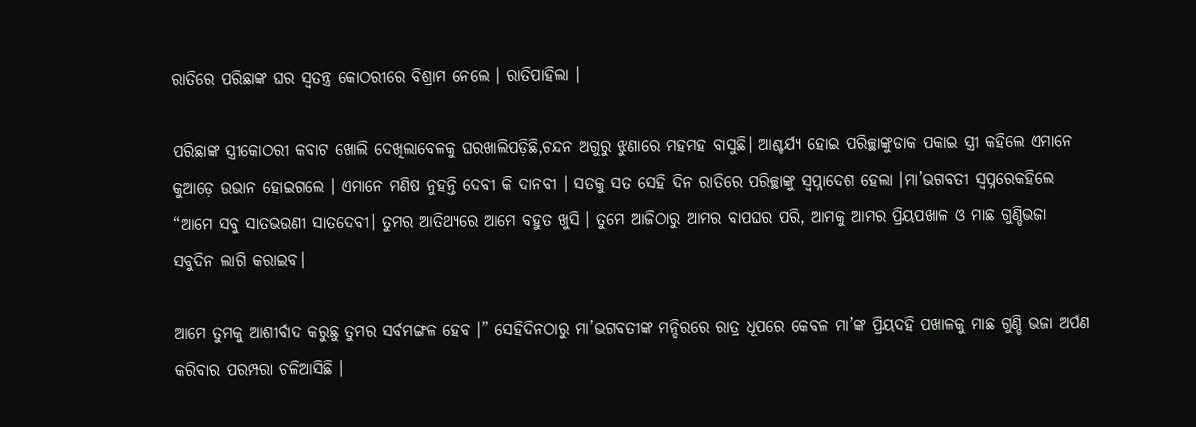ରାତିରେ ପରିଛାଙ୍କ ଘର ସ୍ଵତନ୍ତ୍ର କୋଠରୀରେ ବିଶ୍ରାମ ନେଲେ । ରାତିପାହିଲା ।

ପରିଛାଙ୍କ ସ୍ତ୍ରୀକୋଠରୀ କବାଟ ଖୋଲି ଦେଖିଲାବେଳକୁ ଘରଖାଲିପଡ଼ିଛି,ଚନ୍ଦନ ଅଗୁରୁ ଝୁଣାରେ ମହମହ ବାସୁଛି। ଆଶ୍ଚର୍ଯ୍ୟ ହୋଇ ପରିଚ୍ଛାଙ୍କୁଡାକ ପକାଇ ସ୍ତ୍ରୀ କହିଲେ ଏମାନେ କୁଆଡ଼େ ଉଭାନ ହୋଇଗଲେ । ଏମାନେ ମଣିଷ ନୁହନ୍ତି ଦେବୀ କି ଦାନବୀ । ସତକୁ ସତ ସେହି ଦିନ ରାତିରେ ପରିଚ୍ଛାଙ୍କୁ ସ୍ୱପ୍ନାଦେଶ ହେଲା ।ମା’ଭଗବତୀ ସ୍ୱପ୍ନରେକହିଲେ “ଆମେ ସବୁ ସାତଭଉଣୀ ସାତଦେବୀ। ତୁମର ଆତିଥ୍ୟରେ ଆମେ ବହୁତ ଖୁସି । ତୁମେ ଆଜିଠାରୁ ଆମର ବାପଘର ପରି, ଆମକୁ ଆମର ପ୍ରିୟପଖାଳ ଓ ମାଛ ଗୁଣ୍ଡିଭଜା ସବୁଦିନ ଲାଗି କରାଇବ।

ଆମେ ତୁମକୁ ଆଶୀର୍ବାଦ କରୁଛୁ ତୁମର ସର୍ବମଙ୍ଗଳ ହେବ ।” ସେହିଦିନଠାରୁ ମା’ଭଗବତୀଙ୍କ ମନ୍ଦିରରେ ରାତ୍ର ଧୂପରେ କେବଳ ମା’ଙ୍କ ପ୍ରିୟଦହି ପଖାଳକୁ ମାଛ ଗୁଣ୍ଡି ଭଜା ଅର୍ପଣ କରିବାର ପରମ୍ପରା ଚଳିଆସିଛି ।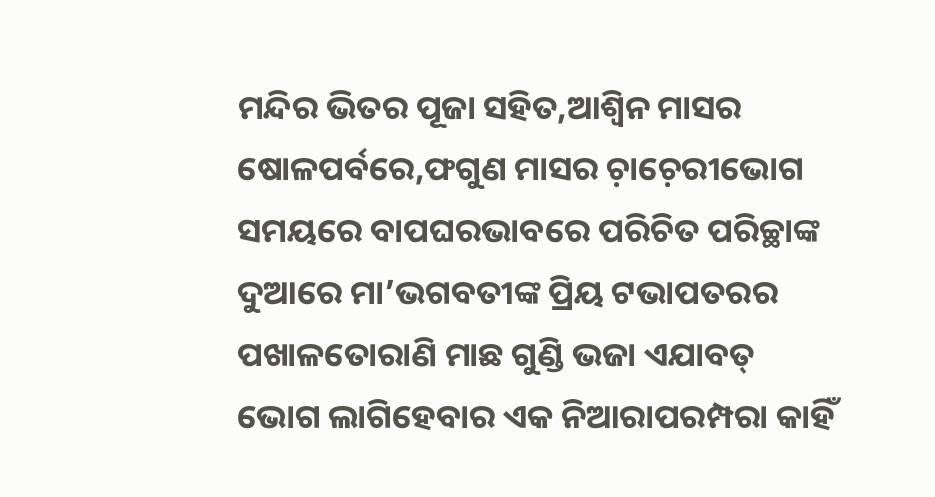ମନ୍ଦିର ଭିତର ପୂଜା ସହିତ,ଆଶ୍ୱିନ ମାସର ଷୋଳପର୍ବରେ,ଫଗୁଣ ମାସର ଚ଼ାଚ଼େରୀଭୋଗ ସମୟରେ ବାପଘରଭାବରେ ପରିଚିତ ପରିଚ୍ଛାଙ୍କ ଦୁଆରେ ମା’ଭଗବତୀଙ୍କ ପ୍ରିୟ ଟଭାପତରର ପଖାଳତୋରାଣି ମାଛ ଗୁଣ୍ଡି ଭଜା ଏଯାବତ୍ ଭୋଗ ଲାଗିହେବାର ଏକ ନିଆରାପରମ୍ପରା କାହିଁ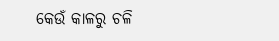କେଉଁ କାଳରୁ ଚଳି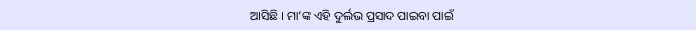ଆସିଛି । ମା’ଙ୍କ ଏହି ଦୁର୍ଲଭ ପ୍ରସାଦ ପାଇବା ପାଇଁ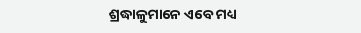ଶ୍ରଦ୍ଧାଳୁମାନେ ଏବେ ମଧ୍ୟ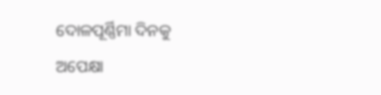ଦୋଳପୂର୍ଣ୍ଣିମା ଦିନକୁ ଅପେକ୍ଷା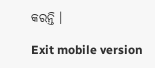କରନ୍ତି ।

Exit mobile version